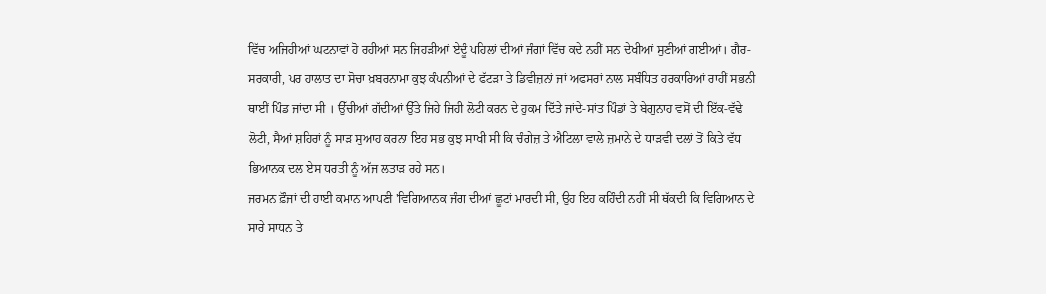ਵਿੱਚ ਅਜਿਹੀਆਂ ਘਟਨਾਵਾਂ ਹੋ ਰਹੀਆਂ ਸਨ ਜਿਹੜੀਆਂ ਏਦੂੰ ਪਹਿਲਾਂ ਦੀਆਂ ਜੰਗਾਂ ਵਿੱਚ ਕਦੇ ਨਹੀਂ ਸਨ ਦੇਖੀਆਂ ਸੁਣੀਆਂ ਗਈਆਂ। ਗੈਰ-ਸਰਕਾਰੀ, ਪਰ ਹਾਲਾਤ ਦਾ ਸੋਚਾ ਖ਼ਬਰਨਾਮਾ ਕੁਝ ਕੰਪਨੀਆਂ ਦੇ ਫੱਟੜਾ ਤੇ ਡਿਵੀਜ਼ਨਾਂ ਜਾਂ ਅਫਸਰਾਂ ਨਾਲ ਸਬੰਧਿਤ ਹਰਕਾਰਿਆਂ ਰਾਹੀਂ ਸਭਨੀ ਥਾਈਂ ਪਿੰਡ ਜਾਂਦਾ ਸੀ । ਉੱਚੀਆਂ ਗੱਦੀਆਂ ਉੱਤੇ ਜਿਹੇ ਜਿਹੀ ਲੋਟੀ ਕਰਨ ਦੇ ਹੁਕਮ ਦਿੱਤੇ ਜਾਂਦੇ-ਸਾਂਤ ਪਿੰਡਾਂ ਤੇ ਬੇਗੁਨਾਹ ਵਸੋਂ ਦੀ ਇੱਕ-ਵੱਢੇ ਲੋਟੀ, ਸੈਆਂ ਸ਼ਹਿਰਾਂ ਨੂੰ ਸਾੜ ਸੁਆਹ ਕਰਨਾ ਇਹ ਸਭ ਕੁਝ ਸਾਖੀ ਸੀ ਕਿ ਚੰਗੇਜ਼ ਤੇ ਐਟਿਲਾ ਵਾਲੇ ਜ਼ਮਾਨੇ ਦੇ ਧਾੜਵੀ ਦਲਾਂ ਤੋਂ ਕਿਤੇ ਵੱਧ ਭਿਆਨਕ ਦਲ ਏਸ ਧਰਤੀ ਨੂੰ ਅੱਜ ਲਤਾੜ ਰਹੇ ਸਨ।
ਜਰਮਨ ਫ਼ੌਜਾਂ ਦੀ ਹਾਈ ਕਮਾਨ ਆਪਣੀ 'ਵਿਗਿਆਨਕ ਜੰਗ ਦੀਆਂ ਛੂਟਾਂ ਮਾਰਦੀ ਸੀ, ਉਹ ਇਹ ਕਹਿੰਦੀ ਨਹੀਂ ਸੀ ਥੱਕਦੀ ਕਿ ਵਿਗਿਆਨ ਦੇ ਸਾਰੇ ਸਾਧਨ ਤੇ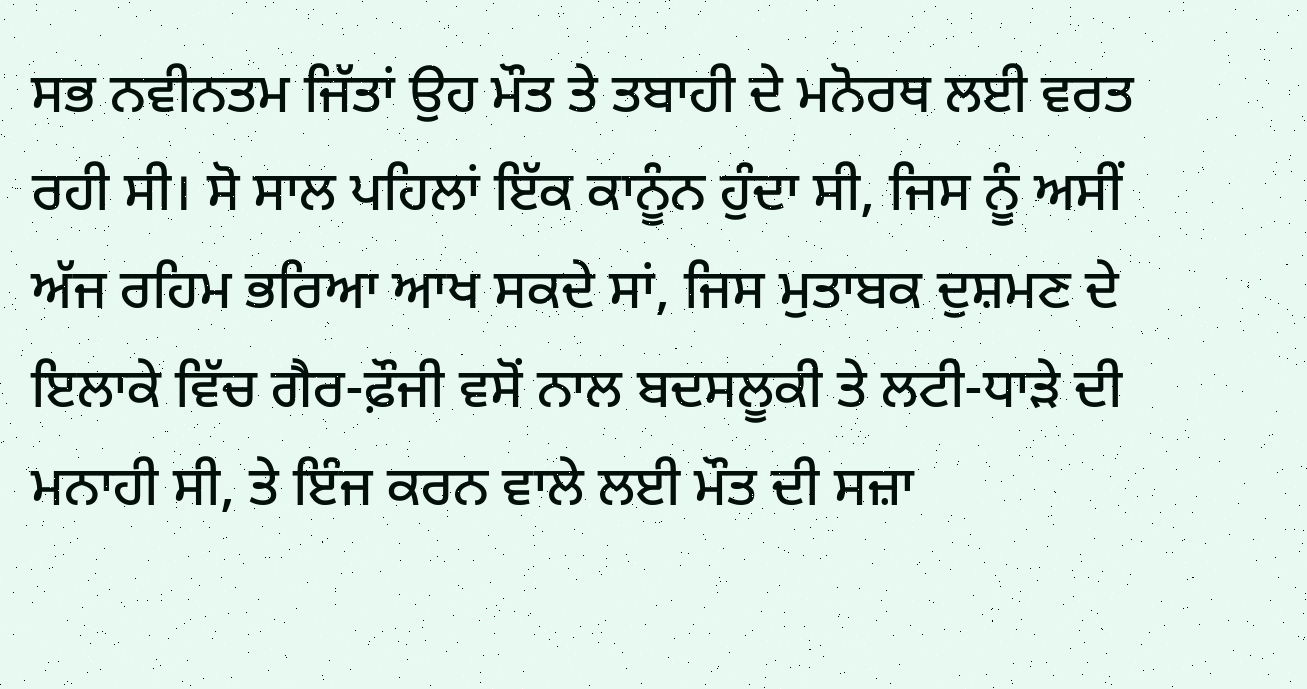ਸਭ ਨਵੀਨਤਮ ਜਿੱਤਾਂ ਉਹ ਮੌਤ ਤੇ ਤਬਾਹੀ ਦੇ ਮਨੋਰਥ ਲਈ ਵਰਤ ਰਹੀ ਸੀ। ਸੋ ਸਾਲ ਪਹਿਲਾਂ ਇੱਕ ਕਾਨੂੰਨ ਹੁੰਦਾ ਸੀ, ਜਿਸ ਨੂੰ ਅਸੀਂ ਅੱਜ ਰਹਿਮ ਭਰਿਆ ਆਖ ਸਕਦੇ ਸਾਂ, ਜਿਸ ਮੁਤਾਬਕ ਦੁਸ਼ਮਣ ਦੇ ਇਲਾਕੇ ਵਿੱਚ ਗੈਰ-ਫ਼ੌਜੀ ਵਸੋਂ ਨਾਲ ਬਦਸਲੂਕੀ ਤੇ ਲਟੀ-ਧਾੜੇ ਦੀ ਮਨਾਹੀ ਸੀ, ਤੇ ਇੰਜ ਕਰਨ ਵਾਲੇ ਲਈ ਮੌਤ ਦੀ ਸਜ਼ਾ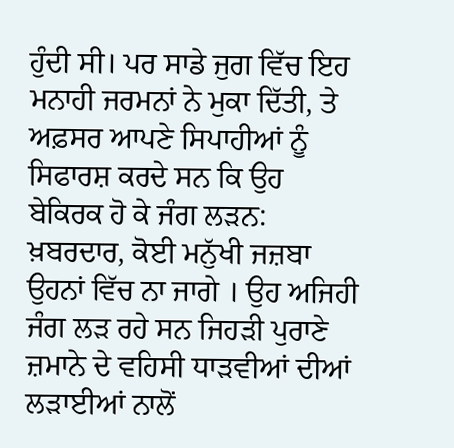ਹੁੰਦੀ ਸੀ। ਪਰ ਸਾਡੇ ਜੁਗ ਵਿੱਚ ਇਹ ਮਨਾਹੀ ਜਰਮਨਾਂ ਨੇ ਮੁਕਾ ਦਿੱਤੀ, ਤੇ ਅਫ਼ਸਰ ਆਪਣੇ ਸਿਪਾਹੀਆਂ ਨੂੰ ਸਿਫਾਰਸ਼ ਕਰਦੇ ਸਨ ਕਿ ਉਹ ਬੇਕਿਰਕ ਹੋ ਕੇ ਜੰਗ ਲੜਨ: ਖ਼ਬਰਦਾਰ, ਕੋਈ ਮਨੁੱਖੀ ਜਜ਼ਬਾ ਉਹਨਾਂ ਵਿੱਚ ਨਾ ਜਾਗੇ । ਉਹ ਅਜਿਹੀ ਜੰਗ ਲੜ ਰਹੇ ਸਨ ਜਿਹੜੀ ਪੁਰਾਣੇ ਜ਼ਮਾਨੇ ਦੇ ਵਹਿਸੀ ਧਾੜਵੀਆਂ ਦੀਆਂ ਲੜਾਈਆਂ ਨਾਲੋਂ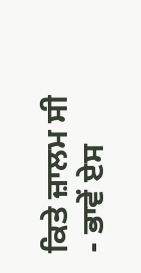ਕਿਤੇ ਜ਼ਾਲਮ ਸੀ - ਭਾਵੇਂ ਏਸ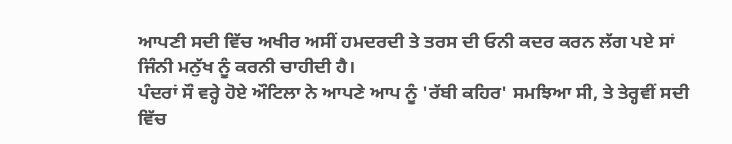ਆਪਣੀ ਸਦੀ ਵਿੱਚ ਅਖੀਰ ਅਸੀਂ ਹਮਦਰਦੀ ਤੇ ਤਰਸ ਦੀ ਓਨੀ ਕਦਰ ਕਰਨ ਲੱਗ ਪਏ ਸਾਂ ਜਿੰਨੀ ਮਨੁੱਖ ਨੂੰ ਕਰਨੀ ਚਾਹੀਦੀ ਹੈ।
ਪੰਦਰਾਂ ਸੌ ਵਰ੍ਹੇ ਹੋਏ ਔਟਿਲਾ ਨੇ ਆਪਣੇ ਆਪ ਨੂੰ 'ਰੱਬੀ ਕਹਿਰ' ਸਮਝਿਆ ਸੀ, ਤੇ ਤੇਰ੍ਹਵੀਂ ਸਦੀ ਵਿੱਚ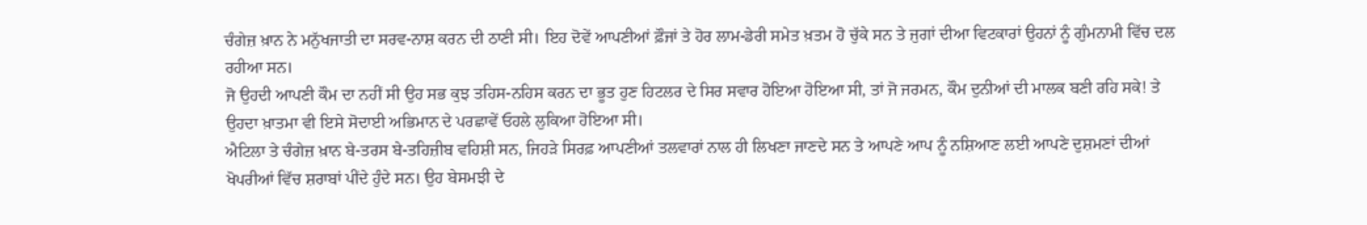ਚੰਗੇਜ਼ ਖ਼ਾਨ ਨੇ ਮਨੁੱਖਜਾਤੀ ਦਾ ਸਰਵ-ਨਾਸ਼ ਕਰਨ ਦੀ ਠਾਣੀ ਸੀ। ਇਹ ਦੋਵੇਂ ਆਪਣੀਆਂ ਫ਼ੌਜਾਂ ਤੇ ਹੋਰ ਲਾਮ-ਡੇਰੀ ਸਮੇਤ ਖ਼ਤਮ ਹੋ ਚੁੱਕੇ ਸਨ ਤੇ ਜੁਗਾਂ ਦੀਆ ਵਿਟਕਾਰਾਂ ਉਹਨਾਂ ਨੂੰ ਗੁੰਮਨਾਮੀ ਵਿੱਚ ਦਲ ਰਹੀਆ ਸਨ।
ਜੋ ਉਹਦੀ ਆਪਣੀ ਕੌਮ ਦਾ ਨਹੀਂ ਸੀ ਉਹ ਸਭ ਕੁਝ ਤਹਿਸ-ਨਹਿਸ ਕਰਨ ਦਾ ਭੂਤ ਹੁਣ ਹਿਟਲਰ ਦੇ ਸਿਰ ਸਵਾਰ ਹੋਇਆ ਹੋਇਆ ਸੀ, ਤਾਂ ਜੋ ਜਰਮਨ, ਕੌਮ ਦੁਨੀਆਂ ਦੀ ਮਾਲਕ ਬਣੀ ਰਹਿ ਸਕੇ! ਤੇ ਉਹਦਾ ਖ਼ਾਤਮਾ ਵੀ ਇਸੇ ਸੋਦਾਈ ਅਭਿਮਾਨ ਦੇ ਪਰਛਾਵੇਂ ਓਹਲੇ ਲੁਕਿਆ ਹੋਇਆ ਸੀ।
ਐਟਿਲਾ ਤੇ ਚੰਗੇਜ਼ ਖ਼ਾਨ ਬੇ-ਤਰਸ ਬੇ-ਤਹਿਜ਼ੀਬ ਵਹਿਸ਼ੀ ਸਨ, ਜਿਹੜੇ ਸਿਰਫ਼ ਆਪਣੀਆਂ ਤਲਵਾਰਾਂ ਨਾਲ ਹੀ ਲਿਖਣਾ ਜਾਣਦੇ ਸਨ ਤੇ ਆਪਣੇ ਆਪ ਨੂੰ ਨਸ਼ਿਆਣ ਲਈ ਆਪਣੇ ਦੁਸ਼ਮਣਾਂ ਦੀਆਂ ਖੋਪਰੀਆਂ ਵਿੱਚ ਸ਼ਰਾਬਾਂ ਪੀਂਦੇ ਹੁੰਦੇ ਸਨ। ਉਹ ਬੇਸਮਝੀ ਦੇ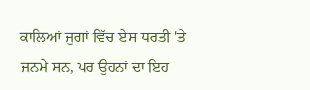ਕਾਲਿਆਂ ਜੁਗਾਂ ਵਿੱਚ ਏਸ ਧਰਤੀ 'ਤੇ ਜਨਮੇ ਸਨ, ਪਰ ਉਹਨਾਂ ਦਾ ਇਹ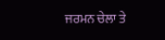ਜਰਮਨ ਚੇਲਾ ਤੇ